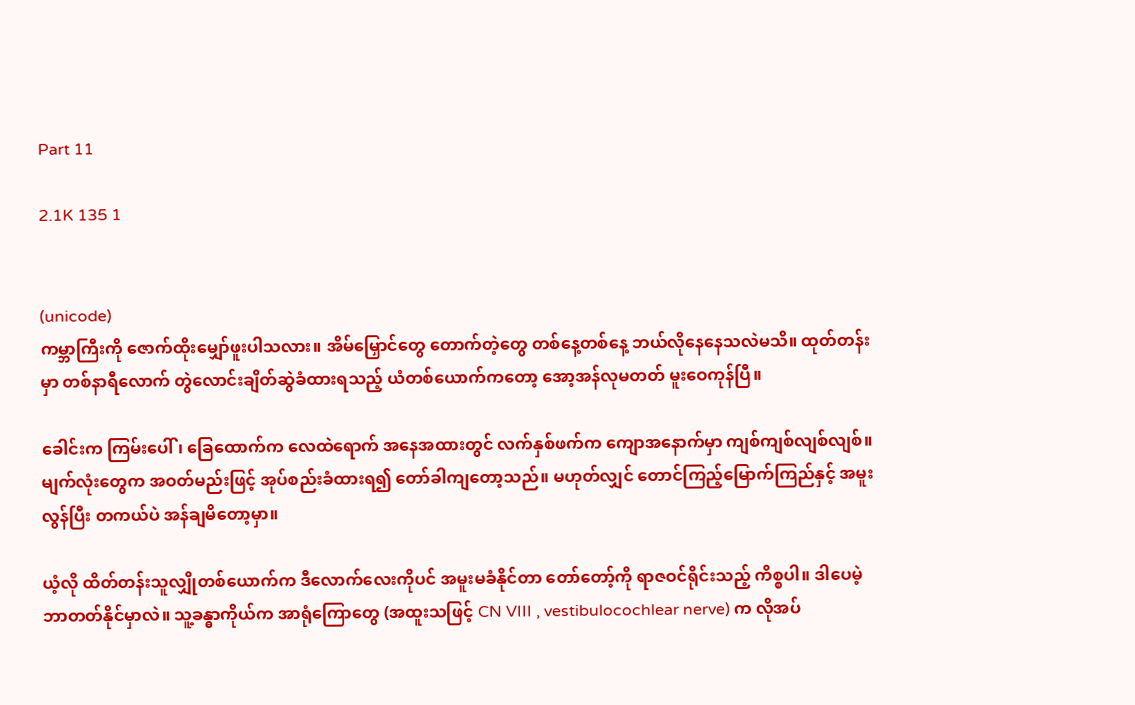Part 11

2.1K 135 1


(unicode)
ကမ္ဘာကြီးကို ဇောက်ထိုးမျှော်ဖူးပါသလား။ အိမ်မြှောင်တွေ တောက်တဲ့တွေ တစ်နေ့တစ်နေ့ ဘယ်လိုနေနေသလဲမသိ။ ထုတ်တန်းမှာ တစ်နာရီလောက် တွဲလောင်းချိတ်ဆွဲခံထားရသည့် ယံတစ်ယောက်ကတော့ အော့အန်လုမတတ် မူးဝေကုန်ပြီ။

ခေါင်းက ကြမ်းပေါ်၊ ခြေထောက်က လေထဲရောက် အနေအထားတွင် လက်နှစ်ဖက်က ကျောအနောက်မှာ ကျစ်ကျစ်လျစ်လျစ်။ မျက်လုံးတွေက အဝတ်မည်းဖြင့် အုပ်စည်းခံထားရ၍ တော်ခါကျတော့သည်။ မဟုတ်လျှင် တောင်ကြည့်မြောက်ကြည်နှင့် အမူးလွန်ပြီး တကယ်ပဲ အန်ချမိတော့မှာ။

ယံ့လို ထိတ်တန်းသူလျှိုတစ်ယောက်က ဒီလောက်လေးကိုပင် အမူးမခံနိုင်တာ တော်တော့်ကို ရာဇဝင်ရိုင်းသည့် ကိစ္စပါ။ ဒါပေမဲ့ ဘာတတ်နိုင်မှာလဲ။ သူ့ခန္ဓာကိုယ်က အာရုံကြောတွေ (အထူးသဖြင့် CN VIII , vestibulocochlear nerve) က လိုအပ်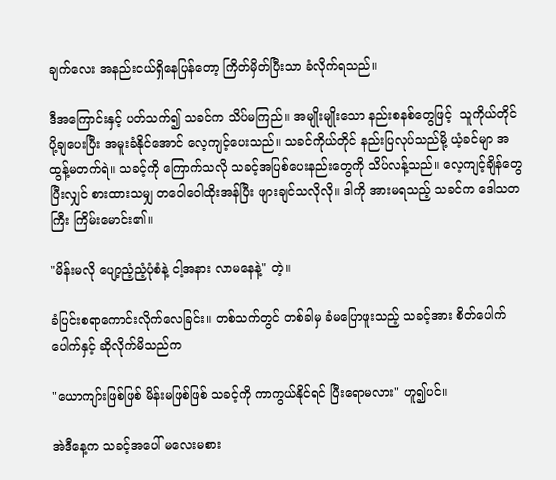ချက်လေး အနည်းငယ်ရှိနေပြန်တော့ ကြိတ်မှိတ်ပြီးသာ ခံလိုက်ရသည်။

ဒီအကြောင်းနှင့် ပတ်သက်၍ သခင်က သိပ်မကြည်။ အမျိုးမျိုးသော နည်းစနစ်တွေဖြင့်  သူကိုယ်တိုင်ပို့ချပေးပြီး အမူးခံနိုင်အောင် လေ့ကျင့်ပေးသည်။ သခင်ကိုယ်တိုင် နည်းပြလုပ်သည်မို့ ယံ့ခင်မျာ အထွန့်မတက်ရဲ။ သခင့်ကို ကြောက်သလို သခင့်အပြစ်ပေးနည်းတွေကို သိပ်လန့်သည်။ လေ့ကျင့်ချိန်တွေပြီးလျှင် စားထားသမျှ တဝေါဝေါထိုးအန်ပြီး ဖျားချင်သလိုလို။ ဒါကို အားမရသည့် သခင်က ဒေါသတကြီး ကြိမ်းမောင်း၏။

"မိန်းမလို ပျော့ညံ့ညံ့ပုံစံနဲ့ ငါ့အနား လာမနေနဲ့" တဲ့။

ခံပြင်းစရာကောင်းလိုက်လေခြင်း။ တစ်သက်တွင် တစ်ခါမှ ခံမပြောဖူးသည့် သခင့်အား စိတ်ပေါက်ပေါက်နှင့် ဆိုလိုက်မိသည်က

"ယောကျာ်းဖြစ်ဖြစ် မိန်းမဖြစ်ဖြစ် သခင့်ကို ကာကွယ်နိုင်ရင် ပြီးရောမလား" ဟူ၍ပင်။

အဲဒီနေ့က သခင့်အပေါ် မလေးမစား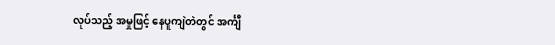လုပ်သည့် အမှုဖြင့် နေပူကျဲတဲတွင် အင်္ကျီ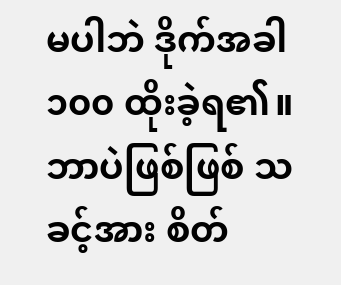မပါဘဲ ဒိုက်အခါ ၁၀၀ ထိုးခဲ့ရ၏။ ဘာပဲဖြစ်ဖြစ် သခင့်အား စိတ်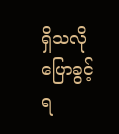ရှိသလို ပြောခွင့်ရ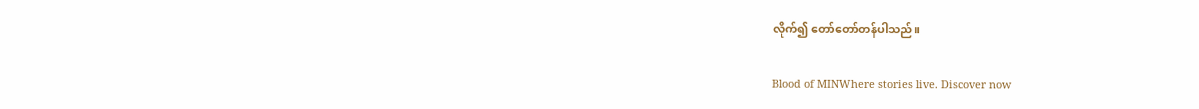လိုက်၍ တော်တော်တန်ပါသည်။

Blood of MINWhere stories live. Discover now